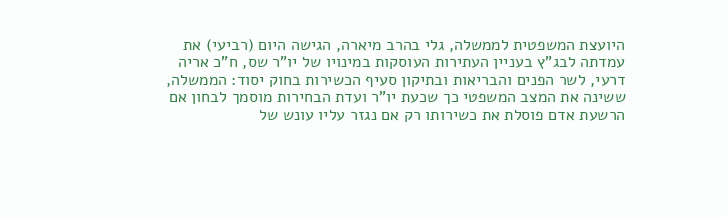היועצת המשפטית לממשלה, גלי בהרב מיארה, הגישה היום (רביעי) את עמדתה לבג"ץ בעניין העתירות העוסקות במינויו של יו"ר שס, ח"כ אריה דרעי, לשר הפנים והבריאות ובתיקון סעיף הכשירות בחוק יסוד: הממשלה, ששינה את המצב המשפטי כך שכעת יו"ר ועדת הבחירות מוסמך לבחון אם הרשעת אדם פוסלת את כשירותו רק אם נגזר עליו עונש של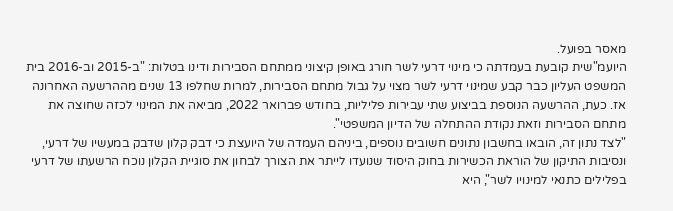מאסר בפועל.
היועמ"שית קובעת בעמדתה כי מינוי דרעי לשר חורג באופן קיצוני ממתחם הסבירות ודינו בטלות: "ב-2015 וב-2016 בית המשפט העליון כבר קבע שמינוי דרעי לשר מצוי על גבול מתחם הסבירות, למרות שחלפו 13 שנים מההרשעה האחרונה אז. כעת, ההרשעה הנוספת בביצוע שתי עבירות פליליות, בחודש פברואר 2022, מביאה את המינוי לכזה שחוצה את מתחם הסבירות וזאת נקודת ההתחלה של הדיון המשפטי".
"לצד נתון זה, הובאו בחשבון נתונים חשובים נוספים, ביניהם העמדה של היועצת כי דבק קלון שדבק במעשיו של דרעי, ונסיבות התיקון של הוראת הכשירות בחוק היסוד שנועדו לייתר את הצורך לבחון את סוגיית הקלון נוכח הרשעתו של דרעי בפלילים כתנאי למינויו לשר", היא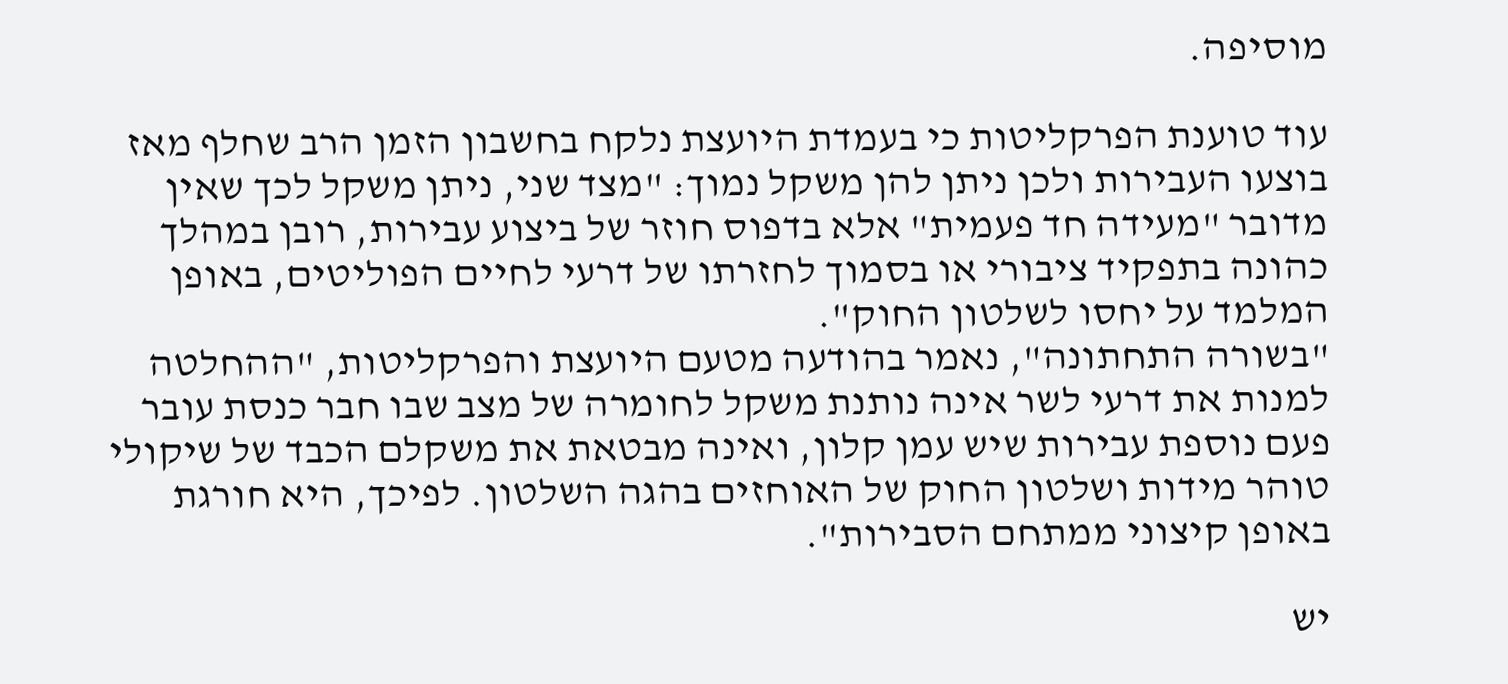מוסיפה.

עוד טוענת הפרקליטות כי בעמדת היועצת נלקח בחשבון הזמן הרב שחלף מאז בוצעו העבירות ולכן ניתן להן משקל נמוך: "מצד שני, ניתן משקל לכך שאין מדובר "מעידה חד פעמית" אלא בדפוס חוזר של ביצוע עבירות, רובן במהלך כהונה בתפקיד ציבורי או בסמוך לחזרתו של דרעי לחיים הפוליטים, באופן המלמד על יחסו לשלטון החוק".
"בשורה התחתונה", נאמר בהודעה מטעם היועצת והפרקליטות, "ההחלטה למנות את דרעי לשר אינה נותנת משקל לחומרה של מצב שבו חבר כנסת עובר פעם נוספת עבירות שיש עמן קלון, ואינה מבטאת את משקלם הכבד של שיקולי טוהר מידות ושלטון החוק של האוחזים בהגה השלטון. לפיכך, היא חורגת באופן קיצוני ממתחם הסבירות".

יש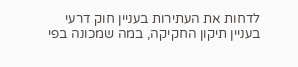לדחות את העתירות בעניין חוק דרעי
בעניין תיקון החקיקה, במה שמכונה בפי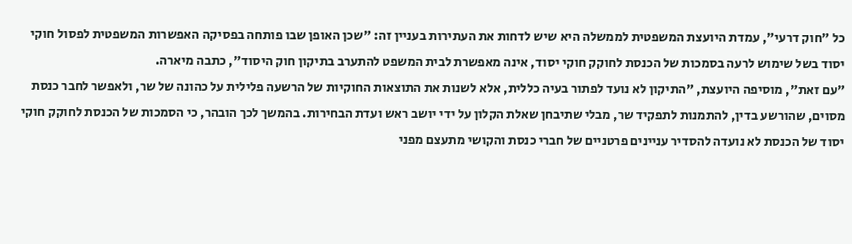כל "חוק דרעי", עמדת היועצת המשפטית לממשלה היא שיש לדחות את העתירות בעניין זה: "שכן האופן שבו פותחה בפסיקה האפשרות המשפטית לפסול חוקי יסוד בשל שימוש לרעה בסמכות של הכנסת לחוקק חוקי יסוד, אינה מאפשרת לבית המשפט להתערב בתיקון חוק היסוד", כתבה מיארה.
"עם זאת", מוסיפה היועצת, "התיקון לא נועד לפתור בעיה כללית, אלא לשנות את התוצאות החוקיות של הרשעה פלילית על כהונה של שר, ולאפשר לחבר כנסת מסוים, שהורשע בדין, להתמנות לתפקיד שר, מבלי שתיבחן שאלת הקלון על ידי יושב ראש ועדת הבחירות. בהמשך לכך הובהר, כי הסמכות של הכנסת לחוקק חוקי יסוד של הכנסת לא נועדה להסדיר עניינים פרטניים של חברי כנסת והקושי מתעצם מפני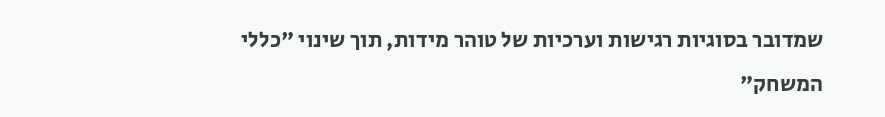שמדובר בסוגיות רגישות וערכיות של טוהר מידות, תוך שינוי "כללי המשחק"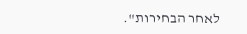לאחר הבחירות".